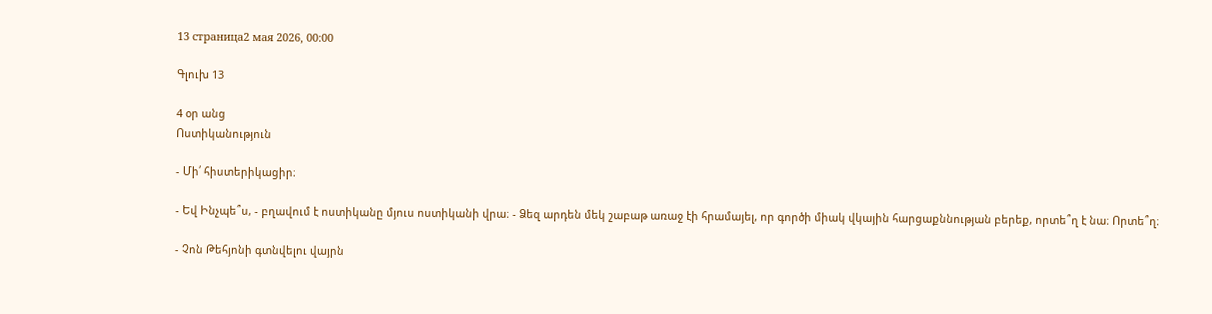13 страница2 мая 2026, 00:00

Գլուխ 13

4 օր անց
Ոստիկանություն

- Մի՛ հիստերիկացիր։

- Եվ Ինչպե՞ս, - բղավում է ոստիկանը մյուս ոստիկանի վրա։ - Ձեզ արդեն մեկ շաբաթ առաջ էի հրամայել, որ գործի միակ վկային հարցաքննության բերեք, որտե՞ղ է նա։ Որտե՞ղ։

- Չոն Թեհյոնի գտնվելու վայրն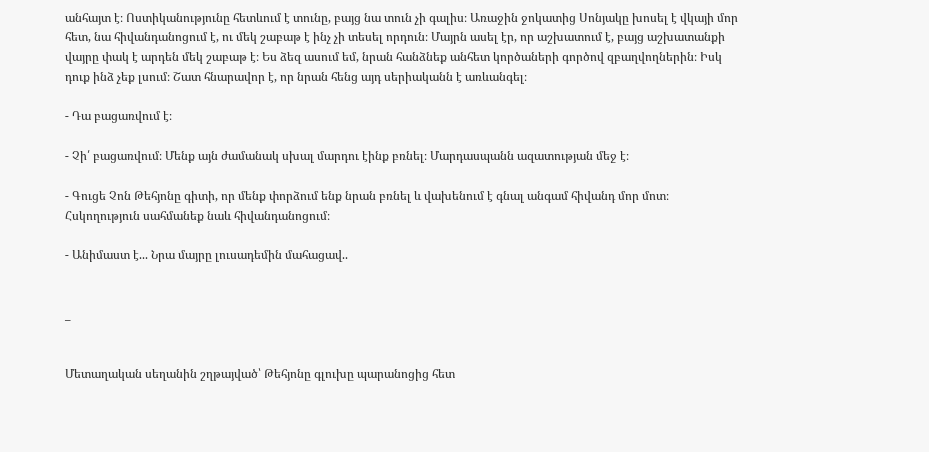անհայտ է։ Ոստիկանությունը հետևում է տունը, բայց նա տուն չի գալիս։ Առաջին ջոկատից Սոնյակը խոսել է վկայի մոր հետ, նա հիվանդանոցում է, ու մեկ շաբաթ է ինչ չի տեսել որդուն։ Մայրն ասել էր, որ աշխատում է, բայց աշխատանքի վայրը փակ է արդեն մեկ շաբաթ է։ Ես ձեզ ասում եմ, նրան հանձնեք անհետ կործաների գործով զբաղվողներին։ Իսկ դուք ինձ չեք լսում։ Շատ հնարավոր է, որ նրան հենց այդ սերիականն է առևանգել։

- Դա բացառվում է։

- Չի՛ բացառվում։ Մենք այն ժամանակ սխալ մարդու էինք բռնել։ Մարդասպանն ազատության մեջ է։

- Գուցե Չոն Թեհյոնը գիտի, որ մենք փորձում ենք նրան բռնել և վախենում է գնալ անգամ հիվանդ մոր մոտ։ Հսկողություն սահմանեք նաև հիվանդանոցում։

- Անիմաստ է... Նրա մայրը լուսադեմին մահացավ..


_


Մետաղական սեղանին շղթայված՝ Թեհյոնը գլուխը պարանոցից հետ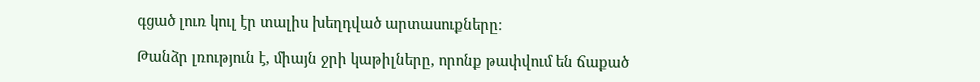գցած լուռ կուլ էր տալիս խեղդված արտասուքները։

Թանձր լռություն է, միայն ջրի կաթիլները, որոնք թափվում են ճաքած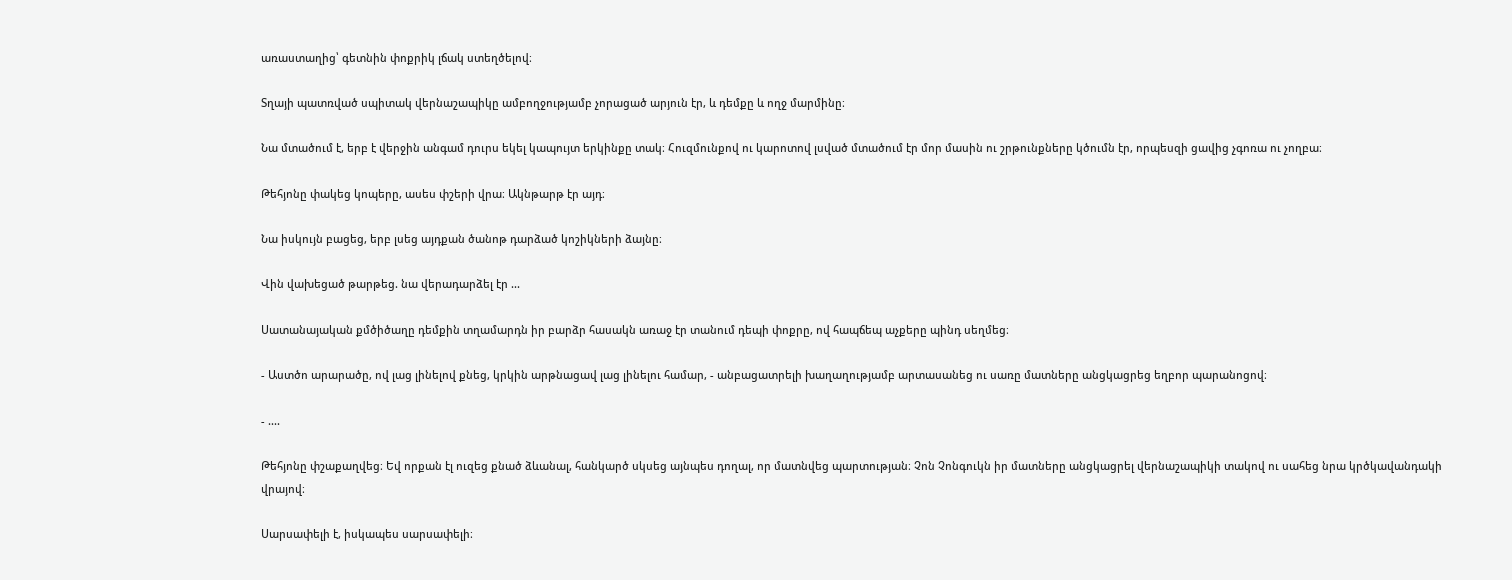առաստաղից՝ գետնին փոքրիկ լճակ ստեղծելով։

Տղայի պատռված սպիտակ վերնաշապիկը ամբողջությամբ չորացած արյուն էր, և դեմքը և ողջ մարմինը։

Նա մտածում է, երբ է վերջին անգամ դուրս եկել կապույտ երկինքը տակ։ Հուզմունքով ու կարոտով լսված մտածում էր մոր մասին ու շրթունքները կծումն էր, որպեսզի ցավից չգոռա ու չողբա։

Թեհյոնը փակեց կոպերը, ասես փշերի վրա։ Ակնթարթ էր այդ։

Նա իսկույն բացեց, երբ լսեց այդքան ծանոթ դարձած կոշիկների ձայնը։

Վին վախեցած թարթեց. նա վերադարձել էր ...

Սատանայական քմծիծաղը դեմքին տղամարդն իր բարձր հասակն առաջ էր տանում դեպի փոքրը, ով հապճեպ աչքերը պինդ սեղմեց։

- Աստծո արարածը, ով լաց լինելով քնեց, կրկին արթնացավ լաց լինելու համար, - անբացատրելի խաղաղությամբ արտասանեց ու սառը մատները անցկացրեց եղբոր պարանոցով։

- ....

Թեհյոնը փշաքաղվեց։ Եվ որքան էլ ուզեց քնած ձևանալ, հանկարծ սկսեց այնպես դողալ, որ մատնվեց պարտության։ Չոն Չոնգուկն իր մատները անցկացրել վերնաշապիկի տակով ու սահեց նրա կրծկավանդակի վրայով։

Սարսափելի է, իսկապես սարսափելի։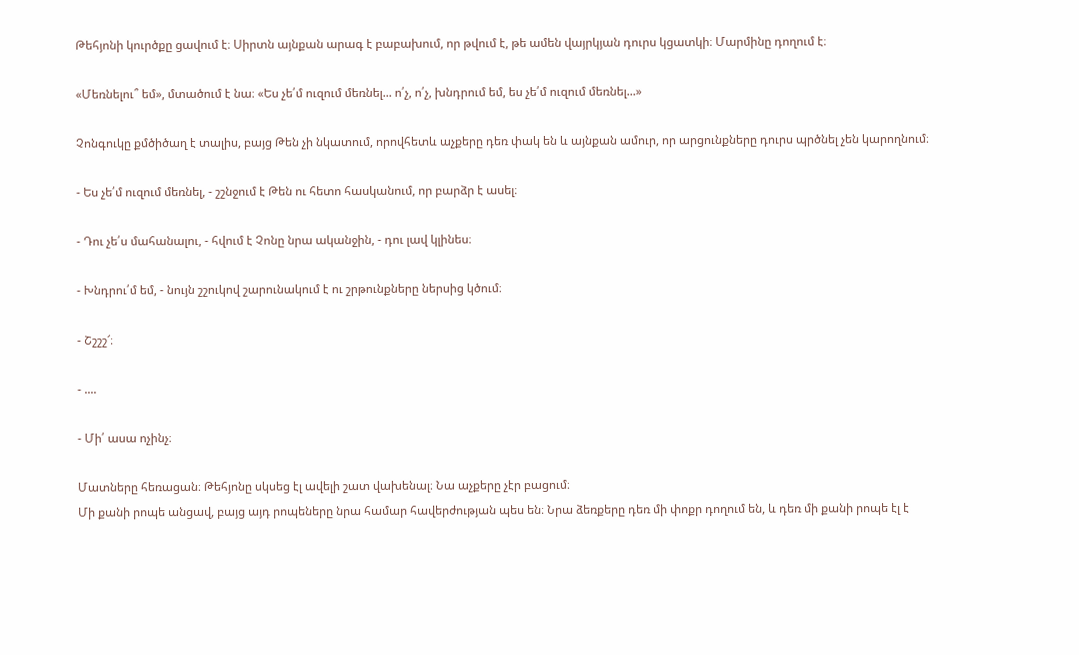Թեհյոնի կուրծքը ցավում է։ Սիրտն այնքան արագ է բաբախում, որ թվում է, թե ամեն վայրկյան դուրս կցատկի։ Մարմինը դողում է։

«Մեռնելու՞ եմ», մտածում է նա։ «Ես չե՛մ ուզում մեռնել... ո՛չ, ո՛չ, խնդրում եմ, ես չե՛մ ուզում մեռնել...»

Չոնգուկը քմծիծաղ է տալիս, բայց Թեն չի նկատում, որովհետև աչքերը դեռ փակ են և այնքան ամուր, որ արցունքները դուրս պրծնել չեն կարողնում։

- Ես չե՛մ ուզում մեռնել, - շշնջում է Թեն ու հետո հասկանում, որ բարձր է ասել։

- Դու չե՛ս մահանալու, - հվում է Չոնը նրա ականջին, - դու լավ կլինես։

- Խնդրու՛մ եմ, - նույն շշուկով շարունակում է ու շրթունքները ներսից կծում։

- Շշշշ՜։

- ....

- Մի՛ ասա ոչինչ։

Մատները հեռացան։ Թեհյոնը սկսեց էլ ավելի շատ վախենալ։ Նա աչքերը չէր բացում։
Մի քանի րոպե անցավ, բայց այդ րոպեները նրա համար հավերժության պես են։ Նրա ձեռքերը դեռ մի փոքր դողում են, և դեռ մի քանի րոպե էլ է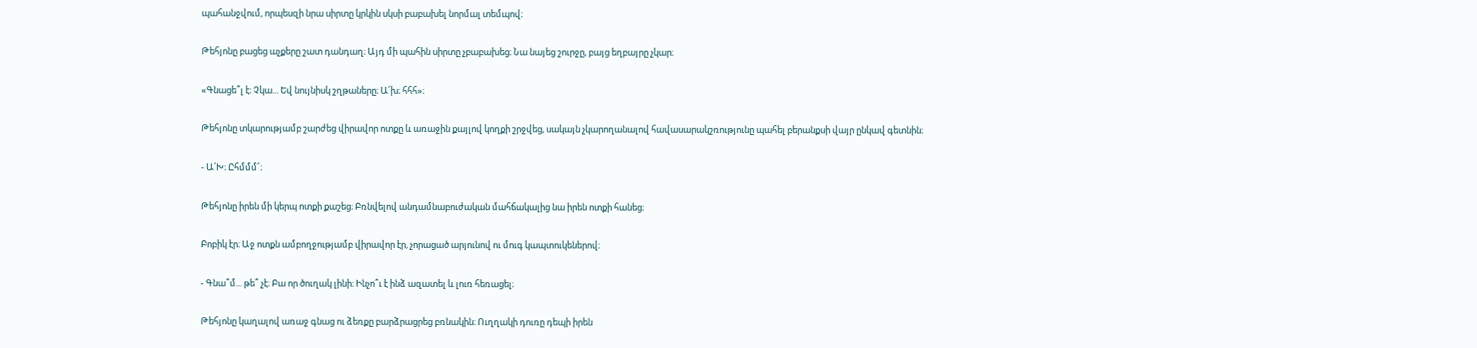պահանջվում, որպեսզի նրա սիրտը կրկին սկսի բաբախել նորմալ տեմպով։

Թեհյոնը բացեց աչքերը շատ դանդաղ։ Այդ մի պահին սիրտը չբաբախեց։ Նա նայեց շուրջը, բայց եղբայրը չկար։

«Գնացե՞լ է։ Չկա... Եվ նույնիսկ շղթաները։ Ա՛խ։ հհհ»։

Թեհյոնը տկարությամբ շարժեց վիրավոր ոտքը և առաջին քայլով կողքի շրջվեց, սակայն չկարողանալով հավասարակշռությունը պահել բերանքսի վայր ընկավ գետնին։

- Ա՛Խ։ Ըհմմմ՜։

Թեհյոնը իրեն մի կերպ ոտքի քաշեց։ Բռնվելով անդամնաբուժական մահճակալից նա իրեն ոտքի հանեց։

Բոբիկ էր։ Աջ ոտքն ամբողջությամբ վիրավոր էր, չորացած արյունով ու մուգ կապտուկեներով։

- Գնա՞մ... թե՞ չէ։ Բա որ ծուղակ լինի։ Ինչո՞ւ է ինձ ազատել և լուռ հեռացել։

Թեհյոնը կաղալով առաջ գնաց ու ձեռքը բարձրացրեց բռնակին։ Ուղղակի դուռը դեպի իրեն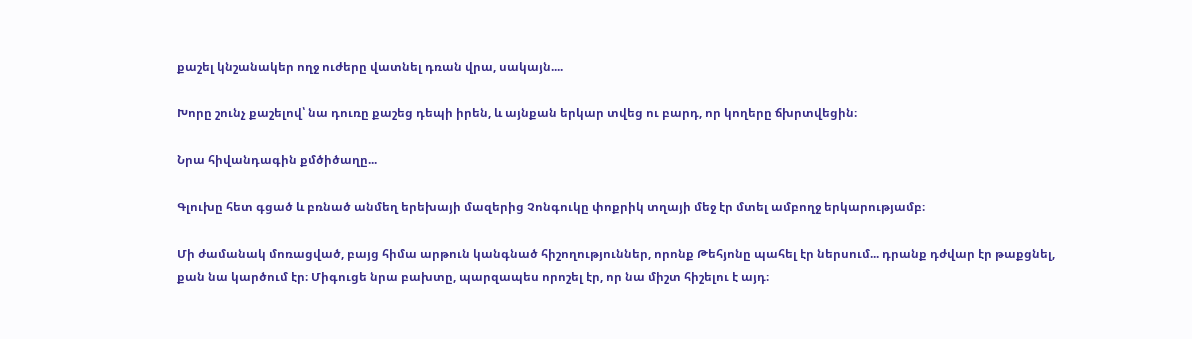քաշել կնշանակեր ողջ ուժերը վատնել դռան վրա, սակայն....

Խորը շունչ քաշելով՝ նա դուռը քաշեց դեպի իրեն, և այնքան երկար տվեց ու բարդ, որ կողերը ճխրտվեցին։

Նրա հիվանդագին քմծիծաղը...

Գլուխը հետ գցած և բռնած անմեղ երեխայի մազերից Չոնգուկը փոքրիկ տղայի մեջ էր մտել ամբողջ երկարությամբ։

Մի ժամանակ մոռացված, բայց հիմա արթուն կանգնած հիշողություններ, որոնք Թեհյոնը պահել էր ներսում... դրանք դժվար էր թաքցնել, քան նա կարծում էր։ Միգուցե նրա բախտը, պարզապես որոշել էր, որ նա միշտ հիշելու է այդ։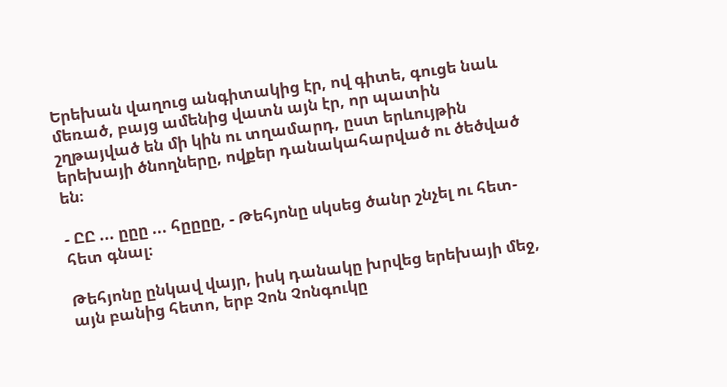Երեխան վաղուց անգիտակից էր, ով գիտե, գուցե նաև մեռած, բայց ամենից վատն այն էր, որ պատին շղթայված են մի կին ու տղամարդ, ըստ երևույթին երեխայի ծնողները, ովքեր դանակահարված ու ծեծված են։

- ԸԸ ... ըըը ... հըըըը, - Թեհյոնը սկսեց ծանր շնչել ու հետ-հետ գնալ։

Թեհյոնը ընկավ վայր, իսկ դանակը խրվեց երեխայի մեջ, այն բանից հետո, երբ Չոն Չոնգուկը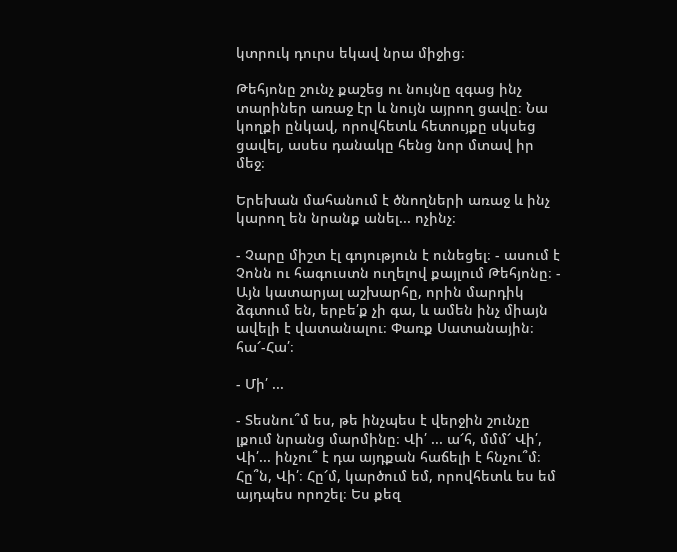կտրուկ դուրս եկավ նրա միջից։

Թեհյոնը շունչ քաշեց ու նույնը զգաց ինչ տարիներ առաջ էր և նույն այրող ցավը։ Նա կողքի ընկավ, որովհետև հետույքը սկսեց ցավել, ասես դանակը հենց նոր մտավ իր մեջ։

Երեխան մահանում է ծնողների առաջ և ինչ կարող են նրանք անել... ոչինչ։

- Չարը միշտ էլ գոյություն է ունեցել։ - ասում է Չոնն ու հագուստն ուղելով քայլում Թեհյոնը։ - Այն կատարյալ աշխարհը, որին մարդիկ ձգտում են, երբե՛ք չի գա, և ամեն ինչ միայն ավելի է վատանալու։ Փառք Սատանային։ հա՜-Հա՛։

- Մի՛ ...

- Տեսնու՞մ ես, թե ինչպես է վերջին շունչը լքում նրանց մարմինը։ Վի՛ ... ա՜հ, մմմ՜ Վի՛, Վի՛... ինչու՞ է դա այդքան հաճելի է հնչու՞մ։ Հը՞ն, Վի՛։ Հը՜մ, կարծում եմ, որովհետև ես եմ այդպես որոշել։ Ես քեզ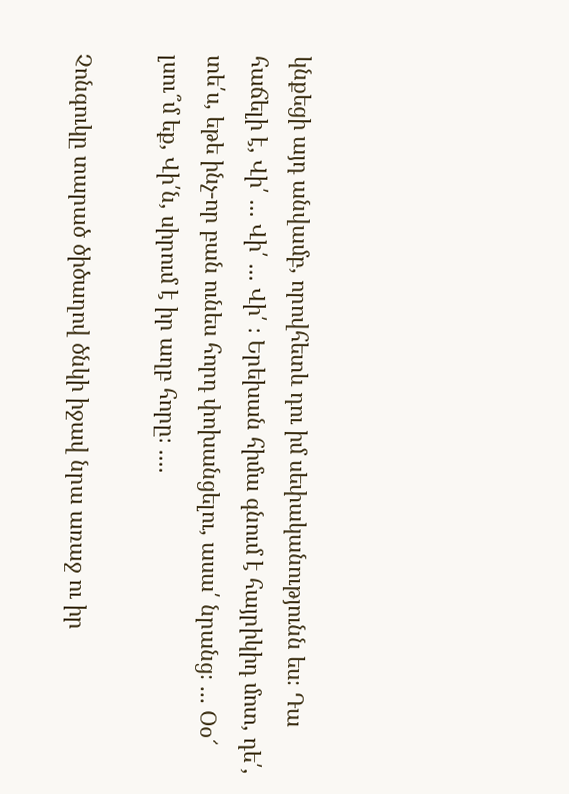կնքեցի այդ անվամբ, որովհետև դու իմ սեփականությունն ես։ Դա հաճելի է, Վի՛ ... Վի՛ ... Վի՛ ։ Երեխան հիմա գնում է հայրիկիդ մոտ, դե՛, տե՛ս, եթե ինչ-որ բան ունես հորդ փոխանցելու, ասա՛ նրանց։ ... Օօ՜ լսու՞մ եք, Վի՛ն, սիրում է իր աղբ հորը։ ....

Չոնգուկը տարած ծիծաղով ծնկի իջավ նրա առաջ ու իր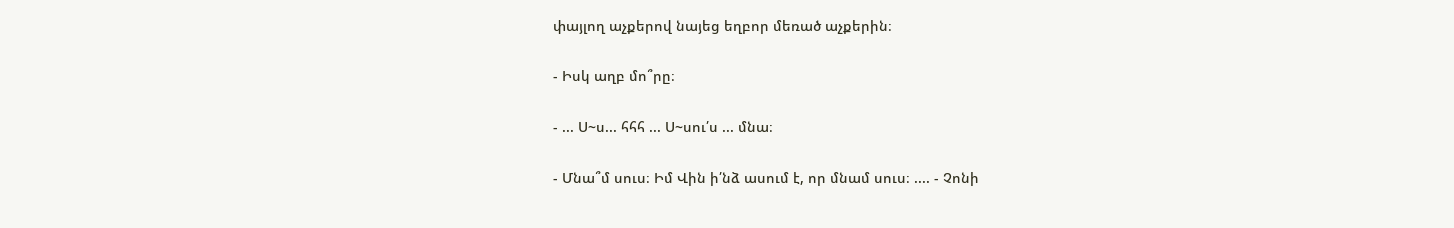փայլող աչքերով նայեց եղբոր մեռած աչքերին։

- Իսկ աղբ մո՞րը։

- ... Ս~ս... հհհ ... Ս~սու՛ս ... մնա։

- Մնա՞մ սուս։ Իմ Վին ի՛նձ ասում է, որ մնամ սուս։ .... - Չոնի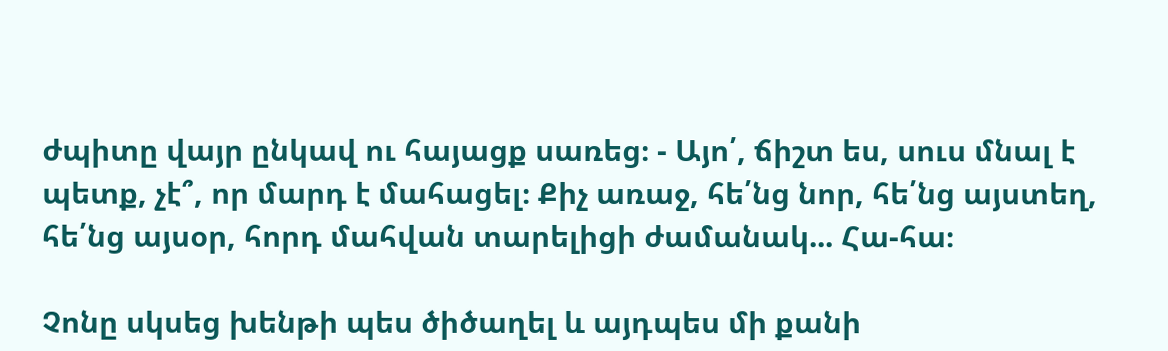ժպիտը վայր ընկավ ու հայացք սառեց։ - Այո՛, ճիշտ ես, սուս մնալ է պետք, չէ՞, որ մարդ է մահացել։ Քիչ առաջ, հե՛նց նոր, հե՛նց այստեղ, հե՛նց այսօր, հորդ մահվան տարելիցի ժամանակ... Հա-հա։

Չոնը սկսեց խենթի պես ծիծաղել և այդպես մի քանի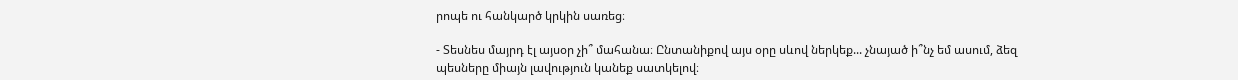րոպե ու հանկարծ կրկին սառեց։

- Տեսնես մայրդ էլ այսօր չի՞ մահանա։ Ընտանիքով այս օրը սևով ներկեք... չնայած ի՞նչ եմ ասում, ձեզ պեսները միայն լավություն կանեք սատկելով։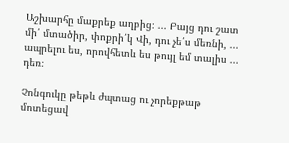Աշխարհը մաքրեք աղբից։ ... Բայց դու շատ մի՛ մտածիր, փոքրի՛կ Վի, դու չե՛ս մեռնի, ... ապրելու ես, որովհետև ես թույլ եմ տալիս ... դեռ։

Չոնգուկը թեթև ժպտաց ու չորեքթաթ մոտեցավ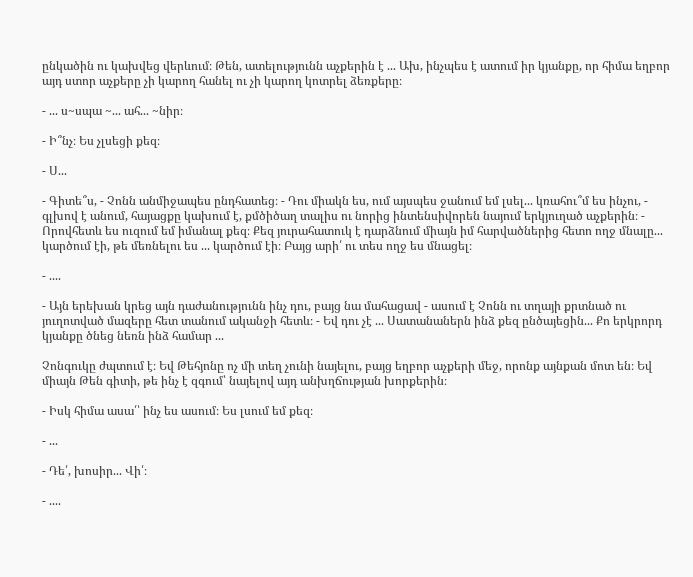ընկածին ու կախվեց վերևում։ Թեն, ատելությունն աչքերին է ... Ախ, ինչպես է ատում իր կյանքը, որ հիմա եղբոր այդ ստոր աչքերը չի կարող հանել ու չի կարող կոտրել ձեռքերը։

- ... ս~սպա ~... ահ... ~նիր։

- Ի՞նչ։ Ես չլսեցի քեզ։

- Ս...

- Գիտե՞ս, - Չոնն անմիջապես ընդհատեց։ - Դու միակն ես, ում այսպես ջանում եմ լսել... կռահու՞մ ես ինչու, - գլխով է անում, հայացքը կախում է, քմծիծաղ տալիս ու նորից ինտենսիվորեն նայում երկյուղած աչքերին։ - Որովհետև ես ուզում եմ իմանալ քեզ։ Քեզ յուրահատուկ է դարձնում միայն իմ հարվածներից հետո ողջ մնալը... կարծում էի, թե մեռնելու ես ... կարծում էի։ Բայց արի՛ ու տես ողջ ես մնացել։

- ....

- Այն երեխան կրեց այն դաժանությունն ինչ դու, բայց նա մահացավ - ասում է Չոնն ու տղայի քրտնած ու յուղոտված մազերը հետ տանում ականջի հետև։ - Եվ դու չէ ... Սատանաներն ինձ քեզ ընծայեցին... Քո երկրորդ կյանքը ծնեց նեռն ինձ համար ...

Չոնգուկը ժպտում է։ Եվ Թեհյոնը ոչ մի տեղ չունի նայելու, բայց եղբոր աչքերի մեջ, որոնք այնքան մոտ են։ Եվ միայն Թեն գիտի, թե ինչ է զգում՝ նայելով այդ անխղճության խորքերին։

- Իսկ հիմա ասա՛՝ ինչ ես ասում։ Ես լսում եմ քեզ։

- ...

- Դե՛, խոսիր... Վի՛։

- ....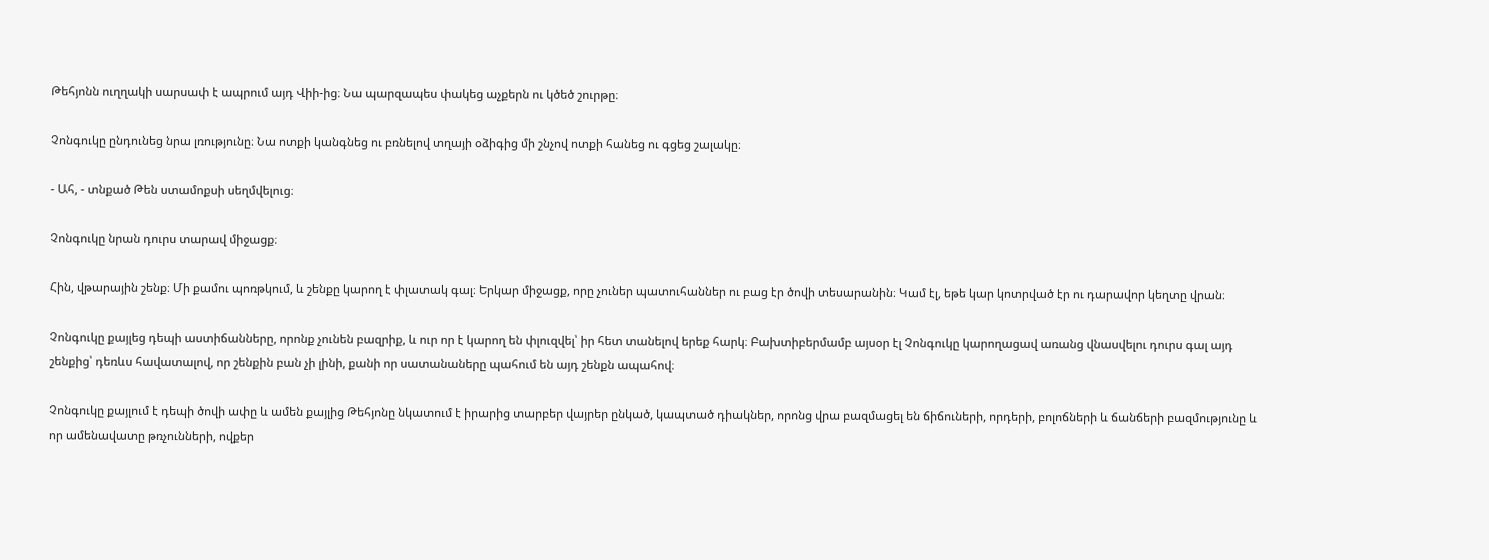Թեհյոնն ուղղակի սարսափ է ապրում այդ Վիի-ից։ Նա պարզապես փակեց աչքերն ու կծեծ շուրթը։

Չոնգուկը ընդունեց նրա լռությունը։ Նա ոտքի կանգնեց ու բռնելով տղայի օձիգից մի շնչով ոտքի հանեց ու գցեց շալակը։

- Ահ, - տնքած Թեն ստամոքսի սեղմվելուց։

Չոնգուկը նրան դուրս տարավ միջացք։

Հին, վթարային շենք։ Մի քամու պոռթկում, և շենքը կարող է փլատակ գալ։ Երկար միջացք, որը չուներ պատուհաններ ու բաց էր ծովի տեսարանին։ Կամ էլ, եթե կար կոտրված էր ու դարավոր կեղտը վրան։

Չոնգուկը քայլեց դեպի աստիճանները, որոնք չունեն բազրիք, և ուր որ է կարող են փլուզվել՝ իր հետ տանելով երեք հարկ։ Բախտիբերմամբ այսօր էլ Չոնգուկը կարողացավ առանց վնասվելու դուրս գալ այդ շենքից՝ դեռևս հավատալով, որ շենքին բան չի լինի, քանի որ սատանաները պահում են այդ շենքն ապահով։

Չոնգուկը քայլում է դեպի ծովի ափը և ամեն քայլից Թեհյոնը նկատում է իրարից տարբեր վայրեր ընկած, կապտած դիակներ, որոնց վրա բազմացել են ճիճուների, որդերի, բոլոճների և ճանճերի բազմությունը և որ ամենավատը թռչունների, ովքեր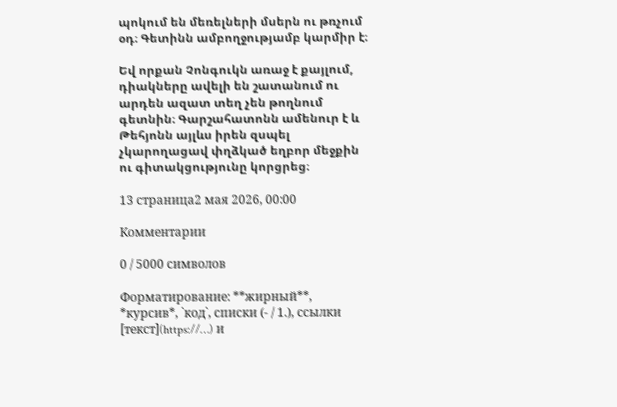պոկում են մեռելների մսերն ու թռչում օդ։ Գետինն ամբողջությամբ կարմիր է։

Եվ որքան Չոնգուկն առաջ է քայլում, դիակները ավելի են շատանում ու արդեն ազատ տեղ չեն թողնում գետնին։ Գարշահատոնն ամենուր է և Թեհյոնն այլևս իրեն զսպել չկարողացավ փղձկած եղբոր մեջքին ու գիտակցությունը կորցրեց։

13 страница2 мая 2026, 00:00

Комментарии

0 / 5000 символов

Форматирование: **жирный**, *курсив*, `код`, списки (- / 1.), ссылки [текст](https://…) и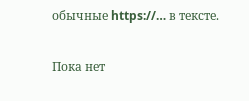обычные https://… в тексте.

Пока нет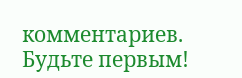комментариев. Будьте первым!